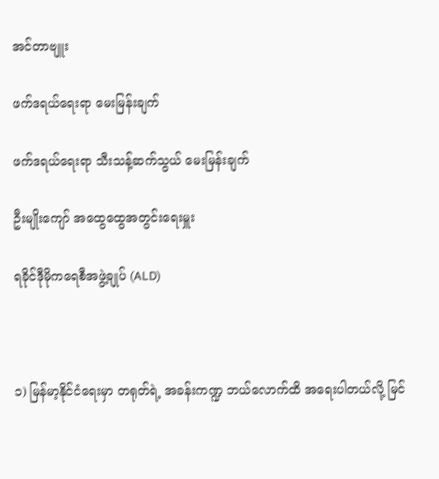အင်တာဗျူး

ဖက်ဒရယ်ရေးရာ မေးမြန်းချက်

ဖက်ဒရယ်ရေးရာ သီးသန့်ဆက်သွယ် မေးမြန်းချက်

ဦးမျိုးကျော် အထွေထွေအတွင်းရေးမှူး

ရခိုင်ဒီုမိုကရေစီအဖွဲ့ချုပ် (ALD)



၁) မြန်မာ့နိုင်ငံရေးမှာ တရုတ်ရဲ့ အခန်းကဏ္ဍ ဘယ်လောက်ထိ အရေးပါတယ်လို့ မြင်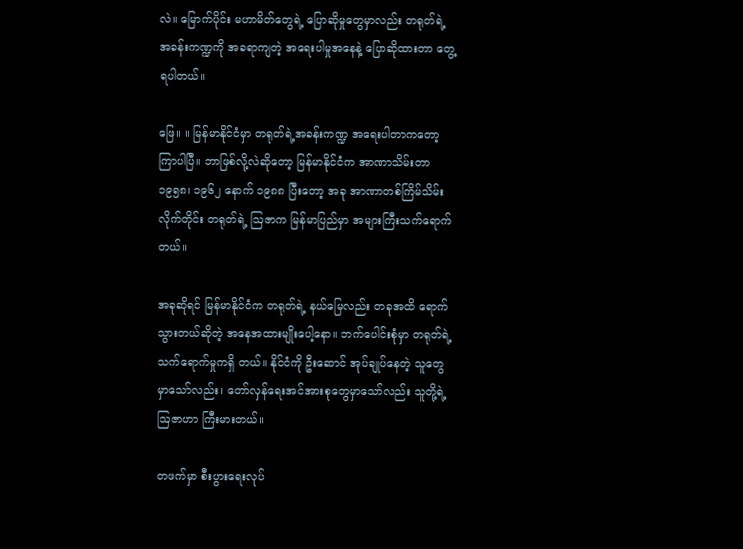လဲ။ မြောက်ပိုင်း မဟာမိတ်တွေရဲ့ ပြောဆိုမှုတွေမှာလည်း တရုတ်ရဲ့ အခန်းကဏ္ဍကို အခရာကျတဲ့ အရေးပါမှုအနေနဲ့ ပြောဆိုထားတာ တွေ့ရပါတယ်။

ဖြေ။ ။ မြန်မာနိုင်ငံမှာ တရုတ်ရဲ့အခန်းကဏ္ဍ အရေးပါတာကတော့ ကြာပါပြီ။ ဘာဖြစ်လို့လဲဆိုတော့ မြန်မာနိုင်ငံက အာဏာသိမ်းတာ ၁၉၅၈၊ ၁၉၆၂ နောက် ၁၉၈၈ ပြီးတော့ အခု အာဏာတစ်ကြိမ်သိမ်းလိုက်တိုင်း တရုတ်ရဲ့ ဩဇာက မြန်မာပြည်မှာ အများကြီးသက်ရောက်တယ်။

အခုဆိုရင် မြန်မာနိုင်ငံက တရုတ်ရဲ့ နယ်မြေလည်း တခုအထိ ရောက်သွားတယ်ဆိုတဲ့ အနေအထားမျိုးပေါ့နော။ ဘက်ပေါင်းစုံမှာ တရုတ်ရဲ့ သက်ရောက်မှုကရှိ တယ်။ နိုင်ငံကို ဦးဆောင် အုပ်ချုပ်နေတဲ့ သူတွေမှာသော်လည်း၊ တော်လှန်ရေးအင်အားစုတွေမှာသော်လည်း သူတို့ရဲ့ဩဇာဟာ ကြီးမားတယ်။

တဖက်မှာ စီးပွားရေးလုပ်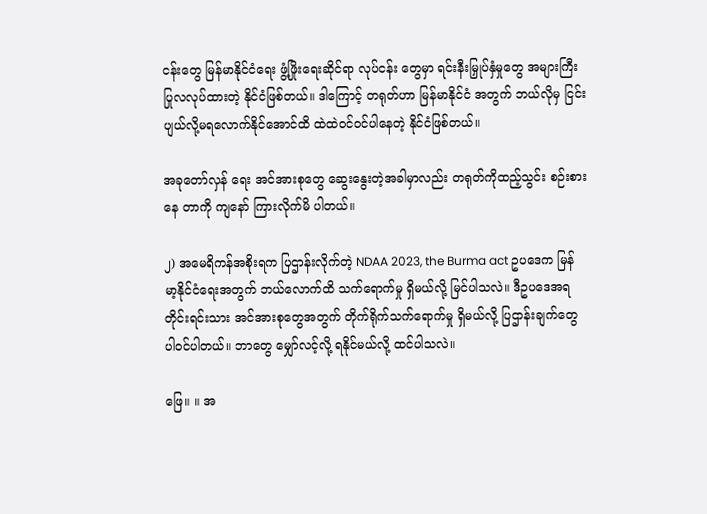ငန်းတွေ မြန်မာနိုင်ငံရေး ဖွံ့ဖြိုးရေးဆိုင်ရာ လုပ်ငန်း တွေမှာ ရင်းနီးမြှုပ်နှံမှုတွေ အများကြီးပြုလလုပ်ထားတဲ့ နိုင်ငံဖြစ်တယ်။ ဒါကြောင့် တရုတ်ဟာ မြန်မာနိုင်ငံ အတွက် ဘယ်လိုမှ ငြင်းပျယ်လို့မရလောက်နိုင်အောင်ထိ ထဲထဲဝင်ဝင်ပါနေတဲ့ နိုင်ငံဖြစ်တယ်။

အခုတော်လှန် ရေး အင်အားစုတွေ ဆွေးနွေးတဲ့အခါမှာလည်း တရုတ်ကိုထည့်သွင်း စဉ်းစားနေ တာကို ကျနော် ကြားလိုက်မိ ပါတယ်။

၂) အမေရိကန်အစိုးရက ပြဌာန်းလိုက်တဲ့ NDAA 2023, the Burma act ဥပဒေက မြန်မာ့နိုင်ငံရေးအတွက် ဘယ်လောက်ထိ သက်ရောက်မှု ရှိမယ်လို့ မြင်ပါသလဲ။ ဒီဥပဒေအရ တိုင်းရင်းသား အင်အားစုတွေအတွက် တိုက်ရိုက်သက်ရောက်မှု ရှိမယ်လို့ ပြဌာန်းချက်တွေ ပါဝင်ပါတယ်။ ဘာတွေ မျှော်လင့်လို့ ရနိုင်မယ်လို့ ထင်ပါသလဲ။

ဖြေ။ ။ အ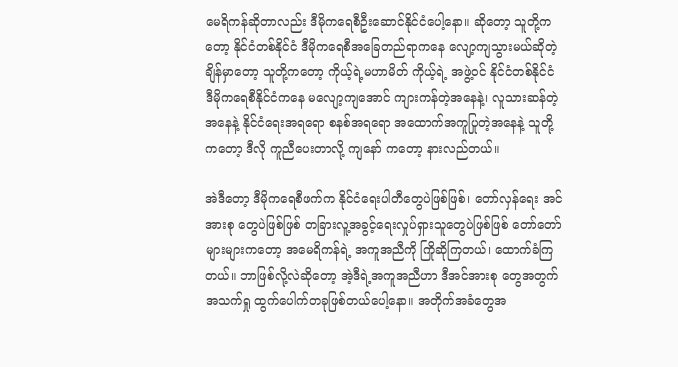မေရိကန်ဆိုတာလည်း ဒီမိုကရေစီဦးဆောင်နိုင်ငံပေါ့နော။ ဆိုတော့ သူတို့ကတော့ နိုင်ငံတစ်နိုင်ငံ ဒီမိုကရေစီအခြေတည်ရာကနေ လျော့ကျသွားမယ်ဆိုတဲ့ချိန်မှာတော့ သူတို့ကတော့ ကိုယ့်ရဲ့မဟာမိတ် ကိုယ့်ရဲ့ အဖွဲ့ဝင် နိုင်ငံတစ်နိုင်ငံ ဒီမိုကရေစီနိုင်ငံကနေ မလျော့ကျအောင် ကျားကန်တဲ့အနေနဲ့၊ လူသားဆန်တဲ့ အနေနဲ့ နိုင်ငံရေးအရရော စနစ်အရရော အထောက်အကူပြုတဲ့အနေနဲ့ သူတို့ကတော့ ဒီလို ကူညီပေးတာလို့ ကျနော် ကတော့ နားလည်တယ်။

အဲဒီတော့ ဒီမိုကရေစီဖက်က နိုင်ငံရေးပါတီတွေပဲဖြစ်ဖြစ်၊ တော်လှန်ရေး အင်အားစု တွေပဲဖြစ်ဖြစ် တခြားလူ့အခွင့်ရေးလှုပ်ရှားသူတွေပဲဖြစ်ဖြစ် တော်တော်များများကတော့ အမေရိကန်ရဲ့ အကူအညီကို ကြိုဆိုကြတယ်၊ ထောက်ခံကြတယ်။ ဘာဖြစ်လို့လဲဆိုတော့ အဲ့ဒီရဲ့အကူအညီဟာ ဒီအင်အားစု တွေအတွက် အသက်ရှု ထွက်ပေါက်တခုဖြစ်တယ်ပေါ့နော။ အတိုက်အခံတွေအ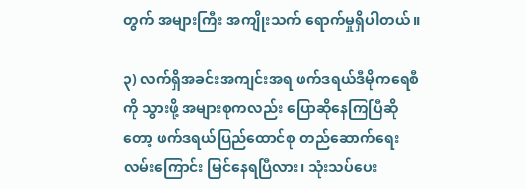တွက် အများကြီး အကျိုးသက် ရောက်မှုရှိပါတယ်။

၃) လက်ရှိအခင်းအကျင်းအရ ဖက်ဒရယ်ဒီမိုကရေစီကို သွားဖို့ အများစုကလည်း ပြောဆိုနေကြပြီဆိုတော့ ဖက်ဒရယ်ပြည်ထောင်စု တည်ဆောက်ရေးလမ်းကြောင်း မြင်နေရပြီလား၊ သုံးသပ်ပေး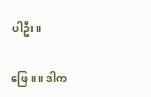ပါဦး။

ဖြေ။ ။ ဒါက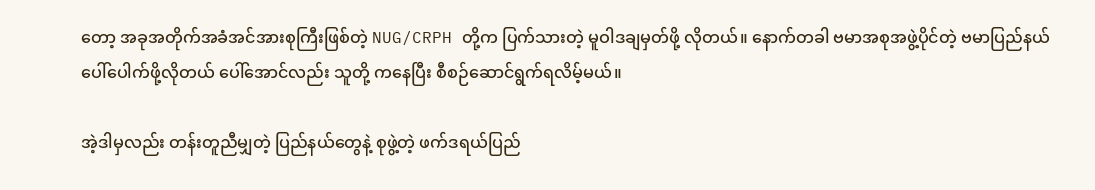တော့ အခုအတိုက်အခံအင်အားစုကြီးဖြစ်တဲ့ NUG/CRPH တို့က ပြက်သားတဲ့ မူဝါဒချမှတ်ဖို့ လိုတယ်။ နောက်တခါ ဗမာအစုအဖွဲ့ပိုင်တဲ့ ဗမာပြည်နယ်ပေါ်ပေါက်ဖို့လိုတယ် ပေါ်အောင်လည်း သူတို့ ကနေပြီး စီစဉ်ဆောင်ရွက်ရလိမ့်မယ်။

အဲ့ဒါမှလည်း တန်းတူညီမျှတဲ့ ပြည်နယ်တွေနဲ့ စုဖွဲ့တဲ့ ဖက်ဒရယ်ပြည်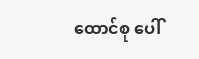ထောင်စု ပေါ်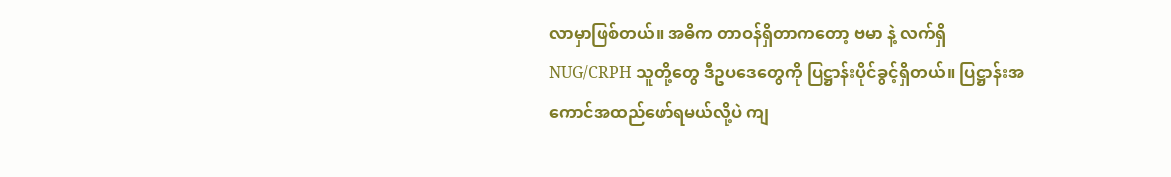လာမှာဖြစ်တယ်။ အဓိက တာဝန်ရှိတာကတော့ ဗမာ နဲ့ လက်ရှိ NUG/CRPH သူတို့တွေ ဒီဥပဒေတွေကို ပြဋ္ဌာန်းပိုင်ခွင့်ရှိတယ်။ ပြဋ္ဌာန်းအကောင်အထည်ဖော်ရမယ်လို့ပဲ ကျ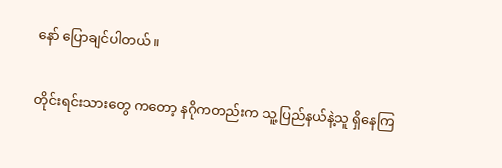နော် ပြောချင်ပါတယ်။

တိုင်းရင်းသားတွေ ကတော့ နဂိုကတည်းက သူ့ပြည်နယ်နဲ့သူ ရှိနေကြ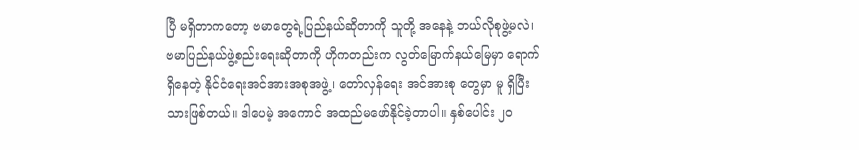ပြီ မရှိတာကတော့ ဗမာတွေရဲ့ပြည်နယ်ဆိုတာကို သူတို့ အနေနဲ့ ဘယ်လိုစုဖွဲ့မလဲ၊ ဗမာပြည်နယ်ဖွဲ့စည်းရေးဆိုတာကို ဟိုကတည်းက လွတ်မြောက်နယ်မြေမှာ ရောက် ရှိနေတဲ့ နိုင်ငံရေးအင်အားအစုအဖွဲ့၊ တော်လှန်ရေး အင်အားစု တွေမှာ မူ ရှိပြီးသားဖြစ်တယ်။ ဒါပေမဲ့ အကောင် အထည်မဖော်နိုင်ခဲ့တာပါ။ နှစ်ပေါင်း ၂၀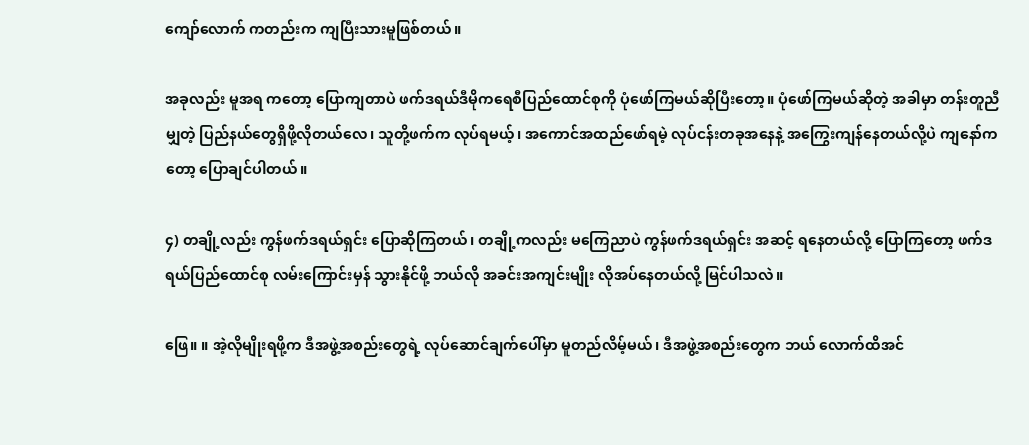ကျော်လောက် ကတည်းက ကျပြီးသားမူဖြစ်တယ်။

အခုလည်း မူအရ ကတော့ ပြောကျတာပဲ ဖက်ဒရယ်ဒီမိုကရေစီပြည်ထောင်စုကို ပုံဖော်ကြမယ်ဆိုပြီးတော့။ ပုံဖော်ကြမယ်ဆိုတဲ့ အခါမှာ တန်းတူညီမျှတဲ့ ပြည်နယ်တွေရှိဖို့လိုတယ်လေ၊ သူတို့ဖက်က လုပ်ရမယ့်၊ အကောင်အထည်ဖော်ရမဲ့ လုပ်ငန်းတခုအနေနဲ့ အကြွေးကျန်နေတယ်လို့ပဲ ကျနော်ကတော့ ပြောချင်ပါတယ်။

၄) တချို့လည်း ကွန်ဖက်ဒရယ်ရှင်း ပြောဆိုကြတယ်၊ တချို့ကလည်း မကြေညာပဲ ကွန်ဖက်ဒရယ်ရှင်း အဆင့် ရနေတယ်လို့ ပြောကြတော့ ဖက်ဒရယ်ပြည်ထောင်စု လမ်းကြောင်းမှန် သွားနိုင်ဖို့ ဘယ်လို အခင်းအကျင်းမျိုး လိုအပ်နေတယ်လို့ မြင်ပါသလဲ။

ဖြေ။ ။ အဲ့လိုမျိုးရဖို့က ဒီအဖွဲ့အစည်းတွေရဲ့ လုပ်ဆောင်ချက်ပေါ်မှာ မူတည်လိမ့်မယ်၊ ဒီအဖွဲ့အစည်းတွေက ဘယ် လောက်ထိအင်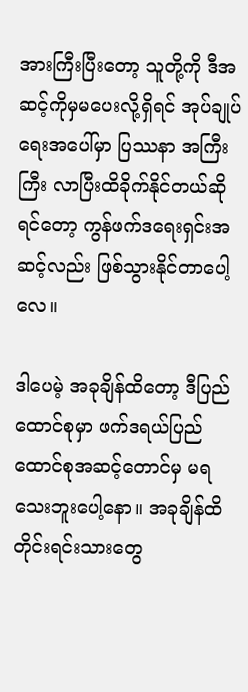အားကြီးပြီးတော့ သူတို့ကို ဒီအဆင့်ကိုမှမပေးလို့ရှိရင် အုပ်ချုပ်ရေးအပေါ်မှာ ပြဿနာ အကြီးကြီး လာပြီးထိခိုက်နိုင်တယ်ဆိုရင်တော့ ကွန်ဖက်ဒရေးရှင်းအဆင့်လည်း ဖြစ်သွားနိုင်တာပေါ့လေ။

ဒါပေမဲ့ အခုချိန်ထိတော့ ဒီပြည်ထောင်စုမှာ ဖက်ဒရယ်ပြည်ထောင်စုအဆင့်တောင်မှ မရသေးဘူးပေါ့နော။ အခုချိန်ထိ တိုင်းရင်းသားတွေ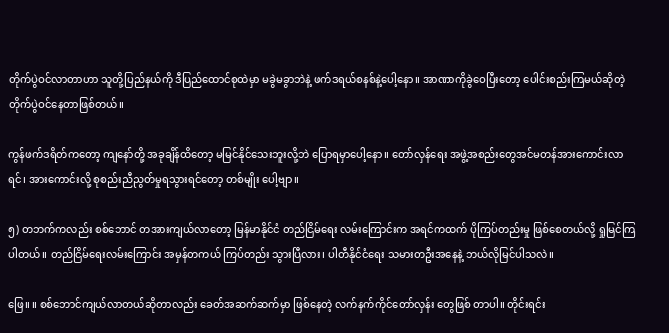တိုက်ပွဲဝင်လာတာဟာ သူတို့ပြည်နယ်ကို ဒီပြည်ထောင်စုထဲမှာ မခွဲမခွာဘဲနဲ့ ဖက်ဒရယ်စနစ်နဲ့ပေါ့နော။ အာဏာကိုခွဲဝေပြီးတော့ ပေါင်းစည်းကြမယ်ဆိုတဲ့ တိုက်ပွဲဝင်နေတာဖြစ်တယ်။

ကွန်ဖက်ဒရိတ်ကတော့ ကျနော်တို့ အခုချိန်ထိတော့ မမြင်နိုင်သေးဘူးလို့ဘဲ ပြောရမှာပေါ့နော။ တော်လှန်ရေး အဖွဲ့အစည်းတွေအင်မတန်အားကောင်းလာရင်၊ အားကောင်းလို့ စုစည်းညီညွတ်မှုရသွားရင်တော့ တစ်မျိုး ပေါ့ဗျာ။

၅) တဘက်ကလည်း စစ်ဘောင် တအားကျယ်လာတော့ မြန်မာနိုင်ငံ တည်ငြိမ်ရေး လမ်းကြောင်းက အရင်ကထက် ပိုကြပ်တည်းမှု ဖြစ်စေတယ်လို့ ရှုမြင်ကြပါတယ်။ တည်ငြိမ်ရေးလမ်းကြောင်း အမှန်တကယ် ကြပ်တည်း သွားပြီလား၊ ပါတီနိုင်ငံရေး သမားတဦးအနေနဲ့ ဘယ်လိုမြင်ပါသလဲ။

ဖြေ။ ။ စစ်ဘောင်ကျယ်လာတယ်ဆိုတာလည်း ခေတ်အဆက်ဆက်မှာ ဖြစ်နေတဲ့ လက်နက်ကိုင်တော်လှန်း တွေဖြစ် တာပါ။ တိုင်းရင်း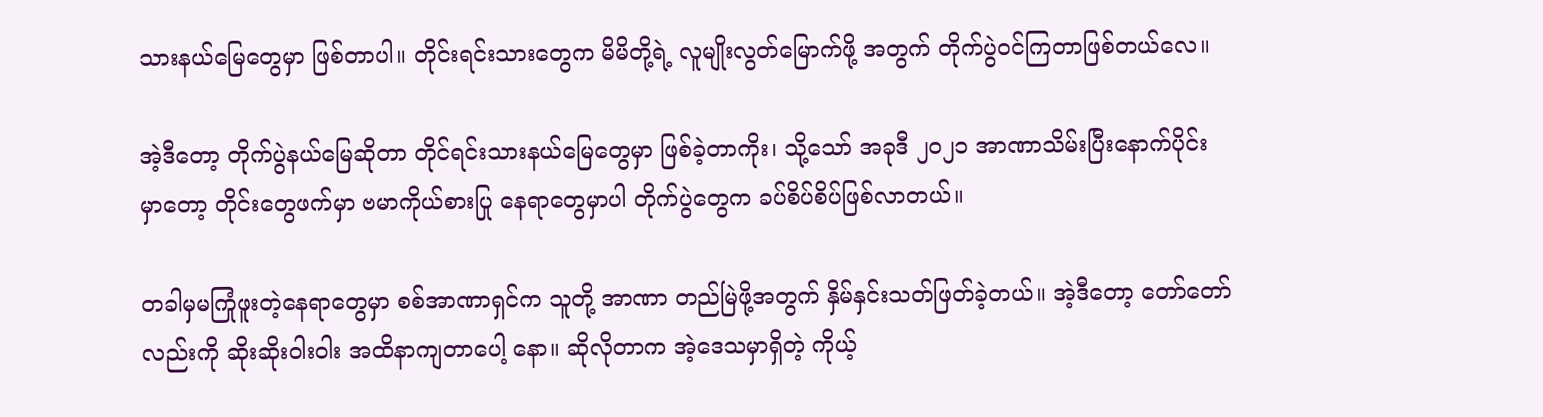သားနယ်မြေတွေမှာ ဖြစ်တာပါ။ တိုင်းရင်းသားတွေက မိမိတို့ရဲ့ လူမျိုးလွတ်မြောက်ဖို့ အတွက် တိုက်ပွဲဝင်ကြတာဖြစ်တယ်လေ။

အဲ့ဒီတော့ တိုက်ပွဲနယ်မြေဆိုတာ တိုင်ရင်းသားနယ်မြေတွေမှာ ဖြစ်ခဲ့တာကိုး၊ သို့သော် အခုဒီ ၂၀၂၁ အာဏာသိမ်းပြီးနောက်ပိုင်းမှာတော့ တိုင်းတွေဖက်မှာ ဗမာကိုယ်စားပြု နေရာတွေမှာပါ တိုက်ပွဲတွေက ခပ်စိပ်စိပ်ဖြစ်လာတယ်။

တခါမှမကြုံဖူးတဲ့နေရာတွေမှာ စစ်အာဏာရှင်က သူတို့ အာဏာ တည်မြဲဖို့အတွက် နှိမ်နှင်းသတ်ဖြတ်ခဲ့တယ်။ အဲ့ဒီတော့ တော်တော်လည်းကို ဆိုးဆိုးဝါးဝါး အထိနာကျတာပေါ့ နော။ ဆိုလိုတာက အဲ့ဒေသမှာရှိတဲ့ ကိုယ့်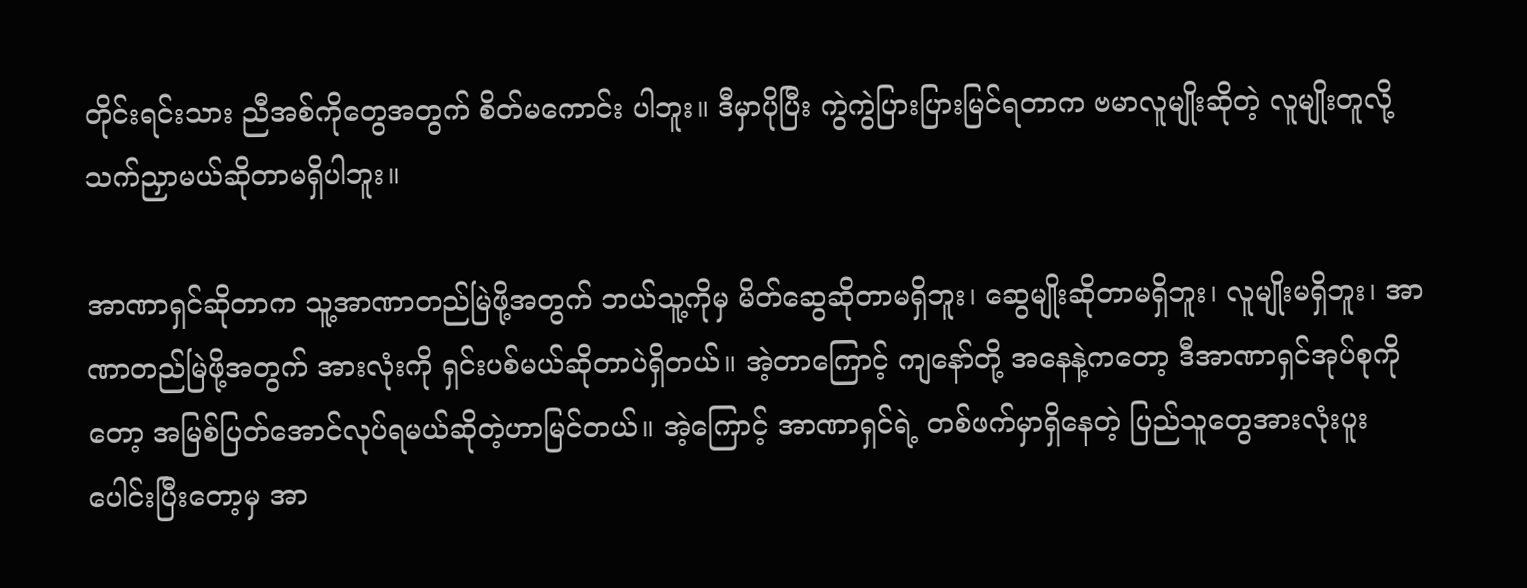တိုင်းရင်းသား ညီအစ်ကိုတွေအတွက် စိတ်မကောင်း ပါဘူး။ ဒီမှာပိုပြီး ကွဲကွဲပြားပြားမြင်ရတာက ဗမာလူမျိုးဆိုတဲ့ လူမျိုးတူလို့ သက်ညှာမယ်ဆိုတာမရှိပါဘူး။

အာဏာရှင်ဆိုတာက သူ့အာဏာတည်မြဲဖို့အတွက် ဘယ်သူ့ကိုမှ မိတ်ဆွေဆိုတာမရှိဘူး၊ ဆွေမျိုးဆိုတာမရှိဘူး၊ လူမျိုးမရှိဘူး၊ အာဏာတည်မြဲဖို့အတွက် အားလုံးကို ရှင်းပစ်မယ်ဆိုတာပဲရှိတယ်။ အဲ့တာကြောင့် ကျနော်တို့ အနေနဲ့ကတော့ ဒီအာဏာရှင်အုပ်စုကိုတော့ အမြစ်ပြတ်အောင်လုပ်ရမယ်ဆိုတဲ့ဟာမြင်တယ်။ အဲ့ကြောင့် အာဏာရှင်ရဲ့ တစ်ဖက်မှာရှိနေတဲ့ ပြည်သူတွေအားလုံးပူးပေါင်းပြီးတော့မှ အာ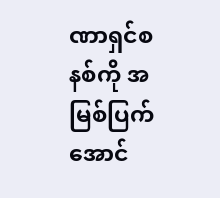ဏာရှင်စနစ်ကို အမြစ်ပြက် အောင်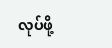လုပ်ဖို့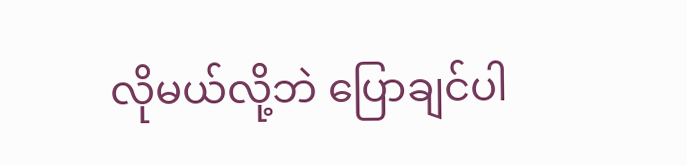လိုမယ်လို့ဘဲ ပြောချင်ပါ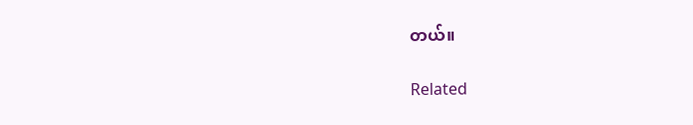တယ်။

Related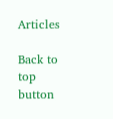Articles

Back to top button